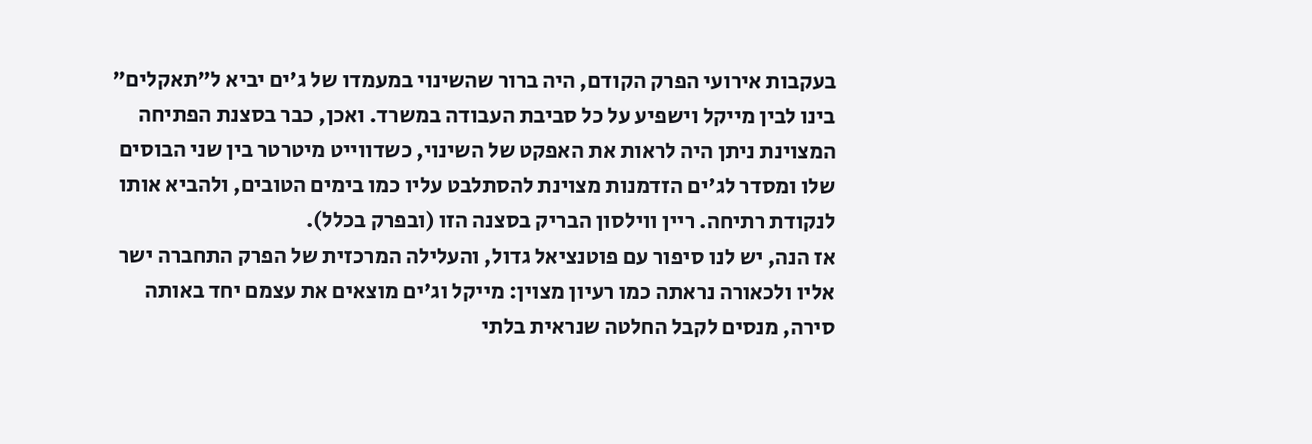בעקבות אירועי הפרק הקודם, היה ברור שהשינוי במעמדו של ג'ים יביא ל"תאקלים" בינו לבין מייקל וישפיע על כל סביבת העבודה במשרד. ואכן, כבר בסצנת הפתיחה המצוינת ניתן היה לראות את האפקט של השינוי, כשדווייט מיטרטר בין שני הבוסים שלו ומסדר לג'ים הזדמנות מצוינת להסתלבט עליו כמו בימים הטובים, ולהביא אותו לנקודת רתיחה. ריין ווילסון הבריק בסצנה הזו (ובפרק בכלל).
אז הנה, יש לנו סיפור עם פוטנציאל גדול, והעלילה המרכזית של הפרק התחברה ישר אליו ולכאורה נראתה כמו רעיון מצוין: מייקל וג'ים מוצאים את עצמם יחד באותה סירה, מנסים לקבל החלטה שנראית בלתי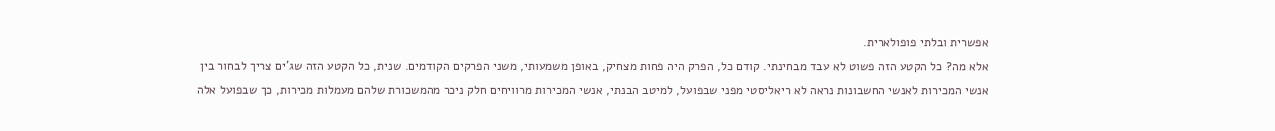אפשרית ובלתי פופולארית.
אלא מה? כל הקטע הזה פשוט לא עבד מבחינתי. קודם כל, הפרק היה פחות מצחיק, באופן משמעותי, משני הפרקים הקודמים. שנית, כל הקטע הזה שג'ים צריך לבחור בין אנשי המכירות לאנשי החשבונות נראה לא ריאליסטי מפני שבפועל, למיטב הבנתי, אנשי המכירות מרוויחים חלק ניכר מהמשכורת שלהם מעמלות מכירות, כך שבפועל אלה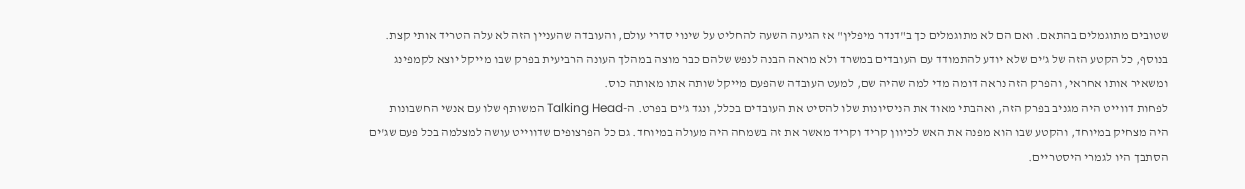שטובים מתוגמלים בהתאם. ואם הם לא מתוגמלים כך ב"דנדר מיפלין" אז הגיעה השעה להחליט על שינוי סדרי עולם, והעובדה שהעניין הזה לא עלה הטריד אותי קצת.
בנוסף, כל הקטע הזה של ג'ים שלא יודע להתמודד עם העובדים במשרד ולא מראה הבנה לנפש שלהם כבר מוצה במהלך העונה הרביעית בפרק שבו מייקל יוצא לקמפינג ומשאיר אותו אחראי, והפרק הזה נראה דומה מדי למה שהיה שם, למעט העובדה שהפעם מייקל שותה אתו מאותה כוס.
לפחות דווייט היה מגניב בפרק הזה, ואהבתי מאוד את הניסיונות שלו להסיט את העובדים בכלל, ונגד ג'ים בפרט. ה-Talking Head המשותף שלו עם אנשי החשבונות היה מצחיק במיוחד, והקטע שבו הוא מפנה את האש לכיוון קריד וקריד מאשר את זה בשמחה היה מעולה במיוחד. גם כל הפרצופים שדווייט עושה למצלמה בכל פעם שג'ים הסתבך היו לגמרי היסטריים.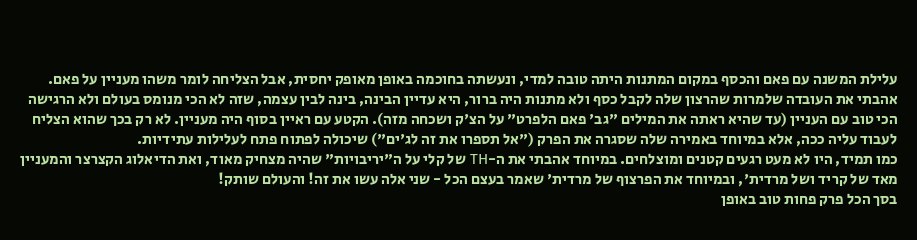עלילת המשנה עם פאם והכסף במקום המתנות היתה טובה למדי, ונעשתה בחוכמה באופן מאופק יחסית, אבל הצליחה לומר משהו מעניין על פאם. אהבתי את העובדה שלמרות שהרצון שלה לקבל כסף ולא מתנות היה ברור, היא עדיין הבינה, בינה לבין עצמה, שזה לא הכי מנומס בעולם ולא הרגישה הכי טוב עם העניין (עד שהיא ראתה את המילים "גב' פאם הלפרט" על הצ'ק ושכחה מזה). הקטע עם ראיין בסוף היה מעניין. לא רק בכך שהוא הצליח לעבוד עליה ככה, אלא במיוחד באמירה שלה שסגרה את הפרק ("אל תספרו את זה לג'ים") שיכולה לפתוח פתח לעלילות עתידיות.
כמו תמיד, היו לא מעט רגעים קטנים ומוצלחים. במיוחד אהבתי את ה-TH של קלי על ה"יריבויות" שהיה מצחיק מאוד, ואת הדיאלוג הקצרצר והמעניין מאד של קריד ושל מרדית', ובמיוחד את הפרצוף של מרדית' שאמר בעצם הכל - שני אלה עשו את זה! והעולם שותק!
בסך הכל פרק פחות טוב באופן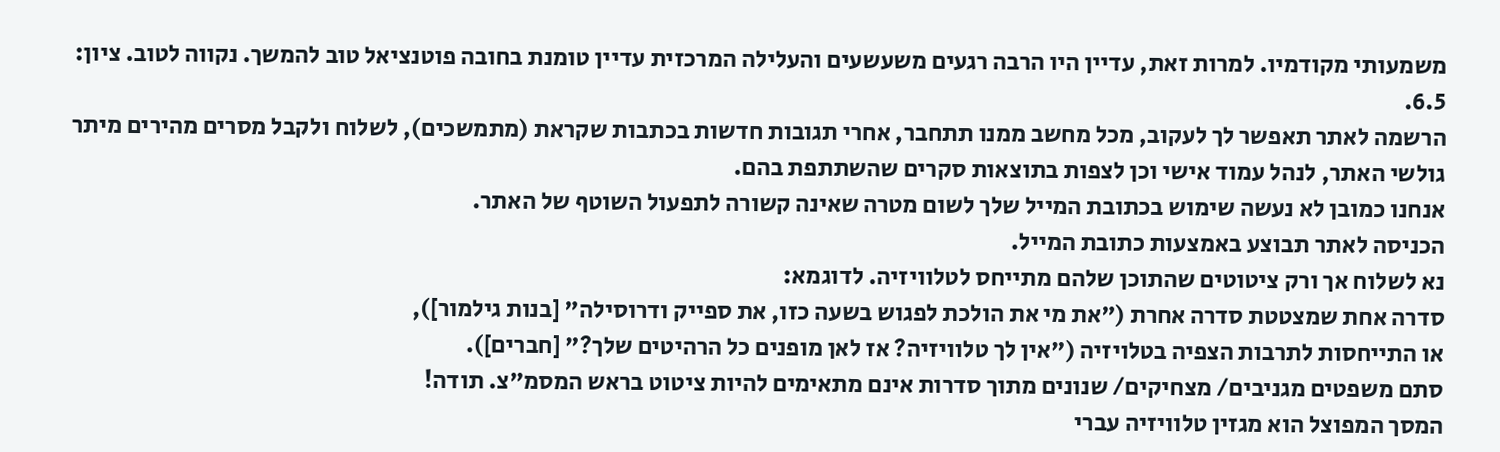משמעותי מקודמיו. למרות זאת, עדיין היו הרבה רגעים משעשעים והעלילה המרכזית עדיין טומנת בחובה פוטנציאל טוב להמשך. נקווה לטוב. ציון: 6.5.
הרשמה לאתר תאפשר לך לעקוב, מכל מחשב ממנו תתחבר, אחרי תגובות חדשות בכתבות שקראת (מתמשכים), לשלוח ולקבל מסרים מהירים מיתר גולשי האתר, לנהל עמוד אישי וכן לצפות בתוצאות סקרים שהשתתפת בהם.
אנחנו כמובן לא נעשה שימוש בכתובת המייל שלך לשום מטרה שאינה קשורה לתפעול השוטף של האתר.
הכניסה לאתר תבוצע באמצעות כתובת המייל.
נא לשלוח אך ורק ציטוטים שהתוכן שלהם מתייחס לטלוויזיה. לדוגמא:
סדרה אחת שמצטטת סדרה אחרת ("את מי את הולכת לפגוש בשעה כזו, את ספייק ודרוסילה" [בנות גילמור]),
או התייחסות לתרבות הצפיה בטלויזיה ("אין לך טלוויזיה? אז לאן מופנים כל הרהיטים שלך?" [חברים]).
סתם משפטים מגניבים/ מצחיקים/ שנונים מתוך סדרות אינם מתאימים להיות ציטוט בראש המסמ"צ. תודה!
המסך המפוצל הוא מגזין טלוויזיה עברי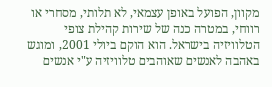מקוון, הפועל באופן עצמאי, לא תלותי, מסחרי או רווחי, במטרה כנה של שירות קהילת צופי הטלוויזיה בישראל. הוא הוקם ביולי 2001, ומוגש באהבה לאנשים שאוהבים טלוויזיה ע"י אנשים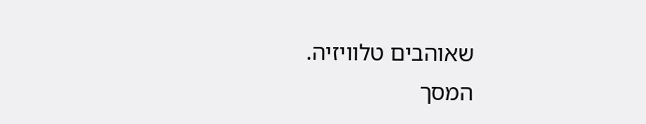שאוהבים טלוויזיה.
המסך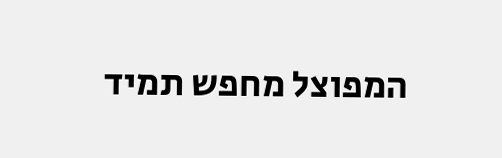המפוצל מחפש תמיד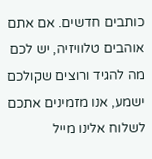כותבים חדשים. אם אתם אוהבים טלוויזיה, יש לכם מה להגיד ורוצים שקולכם ישמע, אנו מזמינים אתכם לשלוח אלינו מייל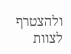ולהצטרף לצוות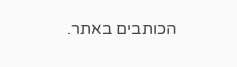הכותבים באתר.